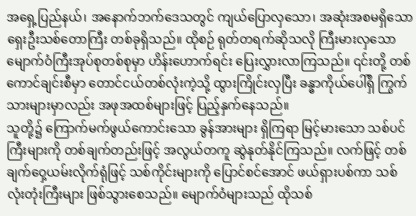အရှေ့ပြည်နယ်၊ အနောက်ဘက်ဒေသတွင် ကျယ်ပြောလှသော၊ အဆုံးအစမရှိသော ရှေးဦးသစ်တောကြီး တစ်ခုရှိသည်။ ထိုစဉ် ရုတ်တရက်ဆိုသလို ကြီးမားလှသော မျောက်ဝံကြီးအုပ်စုတစ်စုမှာ ဟိန်းဟောက်ရင်း ပြေးလွှားလာကြသည်။ ၎င်းတို့ တစ်ကောင်ချင်းစီမှာ တောင်ငယ်တစ်လုံးကဲ့သို့ ထွားကြိုင်းလှပြီး ခန္ဓာကိုယ်ပေါ်ရှိ ကြွက်သားများမှာလည်း အဖုအထစ်များဖြင့် ပြည့်နှက်နေသည်။
သူတို့၌ ကြောက်မက်ဖွယ်ကောင်းသော ခွန်အားများ ရှိကြရာ မြင့်မားသော သစ်ပင်ကြီးများကို တစ်ချက်တည်းဖြင့် အလွယ်တကူ ဆွဲနုတ်နိုင်ကြသည်။ လက်ဖြင့် တစ်ချက်ဝှေ့ယမ်းလိုက်ရုံဖြင့် သစ်ကိုင်းများကို ပြောင်စင်အောင် ဖယ်ရှားပစ်ကာ သစ်လုံးတုံးကြီးများ ဖြစ်သွားစေသည်။ မျောက်ဝံများသည် ထိုသစ်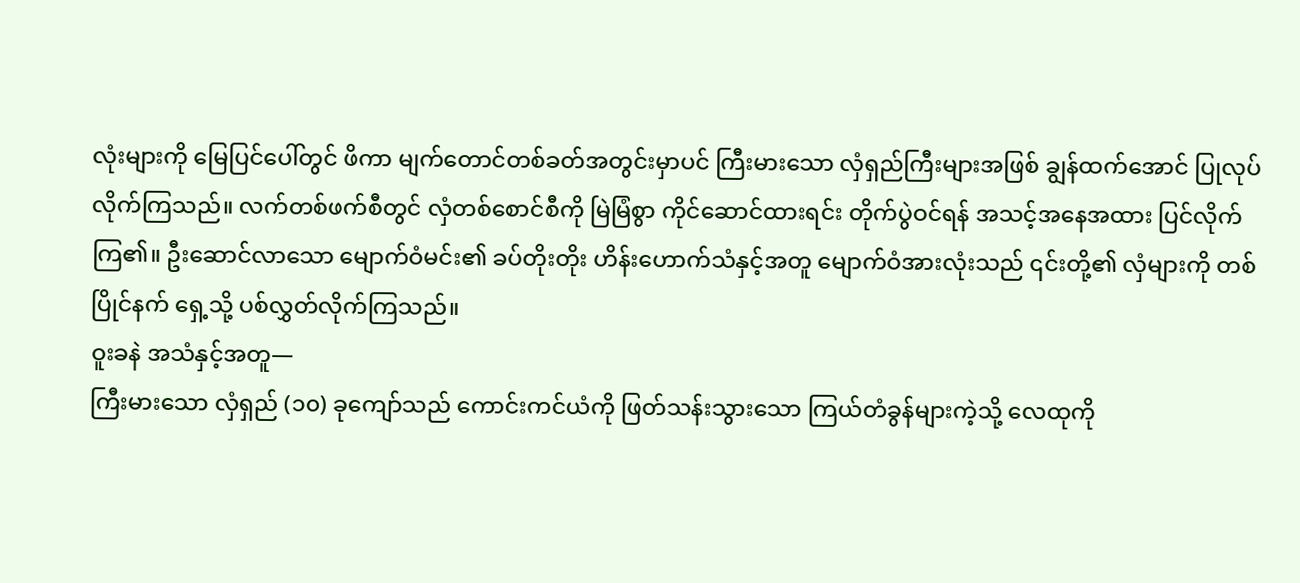လုံးများကို မြေပြင်ပေါ်တွင် ဖိကာ မျက်တောင်တစ်ခတ်အတွင်းမှာပင် ကြီးမားသော လှံရှည်ကြီးများအဖြစ် ချွန်ထက်အောင် ပြုလုပ်လိုက်ကြသည်။ လက်တစ်ဖက်စီတွင် လှံတစ်စောင်စီကို မြဲမြံစွာ ကိုင်ဆောင်ထားရင်း တိုက်ပွဲဝင်ရန် အသင့်အနေအထား ပြင်လိုက်ကြ၏။ ဦးဆောင်လာသော မျောက်ဝံမင်း၏ ခပ်တိုးတိုး ဟိန်းဟောက်သံနှင့်အတူ မျောက်ဝံအားလုံးသည် ၎င်းတို့၏ လှံများကို တစ်ပြိုင်နက် ရှေ့သို့ ပစ်လွှတ်လိုက်ကြသည်။
ဝူးခနဲ အသံနှင့်အတူ—
ကြီးမားသော လှံရှည် (၁၀) ခုကျော်သည် ကောင်းကင်ယံကို ဖြတ်သန်းသွားသော ကြယ်တံခွန်များကဲ့သို့ လေထုကို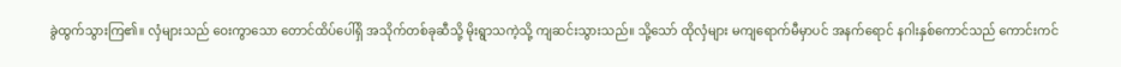ခွဲထွက်သွားကြ၏။ လှံများသည် ဝေးကွာသော တောင်ထိပ်ပေါ်ရှိ အသိုက်တစ်ခုဆီသို့ မိုးရွာသကဲ့သို့ ကျဆင်းသွားသည်။ သို့သော် ထိုလှံများ မကျရောက်မီမှာပင် အနက်ရောင် နဂါးနှစ်ကောင်သည် ကောင်းကင်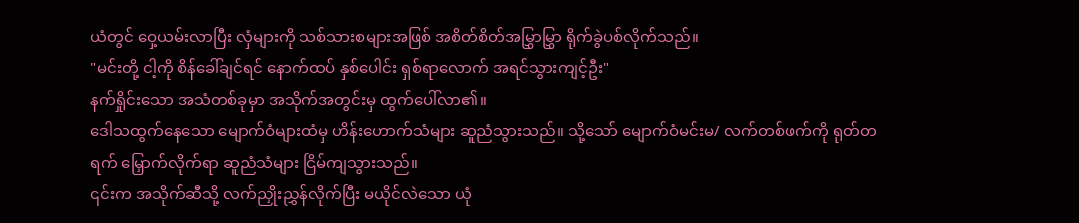ယံတွင် ဝှေ့ယမ်းလာပြီး လှံများကို သစ်သားစများအဖြစ် အစိတ်စိတ်အမြွှာမြွှာ ရိုက်ခွဲပစ်လိုက်သည်။
"မင်းတို့ ငါ့ကို စိန်ခေါ်ချင်ရင် နောက်ထပ် နှစ်ပေါင်း ရှစ်ရာလောက် အရင်သွားကျင့်ဦး"
နက်ရှိုင်းသော အသံတစ်ခုမှာ အသိုက်အတွင်းမှ ထွက်ပေါ်လာ၏။
ဒေါသထွက်နေသော မျောက်ဝံများထံမှ ဟိန်းဟောက်သံများ ဆူညံသွားသည်။ သို့သော် မျောက်ဝံမင်းမ/ လက်တစ်ဖက်ကို ရုတ်တရက် မြှောက်လိုက်ရာ ဆူညံသံများ ငြိမ်ကျသွားသည်။
၎င်းက အသိုက်ဆီသို့ လက်ညှိုးညွှန်လိုက်ပြီး မယိုင်လဲသော ယုံ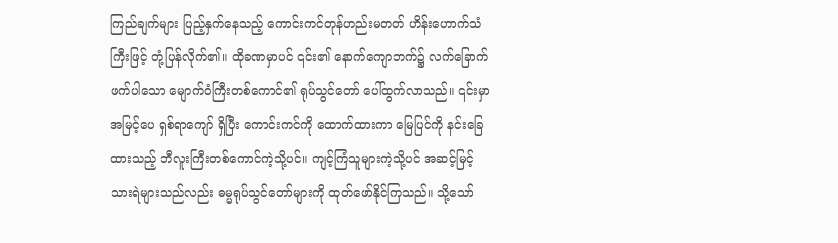ကြည်ချက်များ ပြည့်နှက်နေသည့် ကောင်းကင်တုန်ဟည်းမတတ် ဟိန်းဟောက်သံကြီးဖြင့် တုံ့ပြန်လိုက်၏။ ထိုခဏမှာပင် ၎င်း၏ နောက်ကျောဘက်၌ လက်ခြောက်ဖက်ပါသော မျောက်ဝံကြီးတစ်ကောင်၏ ရုပ်သွင်တော် ပေါ်ထွက်လာသည်။ ၎င်းမှာ အမြင့်ပေ ရှစ်ရာကျော် ရှိပြီး ကောင်းကင်ကို ထောက်ထားကာ မြေပြင်ကို နင်းခြေထားသည့် ဘီလူးကြီးတစ်ကောင်ကဲ့သို့ပင်။ ကျင့်ကြံသူများကဲ့သို့ပင် အဆင့်မြင့် သားရဲများသည်လည်း ဓမ္မရုပ်သွင်တော်များကို ထုတ်ဖော်နိုင်ကြသည်။ သို့သော်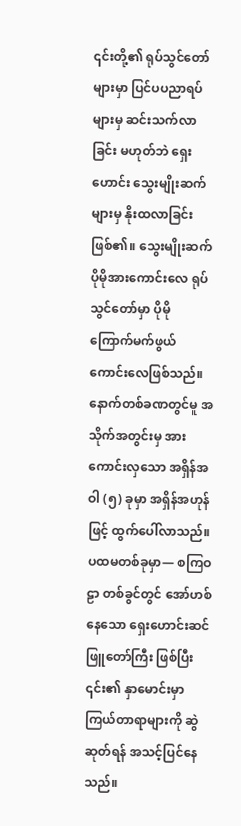၎င်းတို့၏ ရုပ်သွင်တော်များမှာ ပြင်ပပညာရပ်များမှ ဆင်းသက်လာခြင်း မဟုတ်ဘဲ ရှေးဟောင်း သွေးမျိုးဆက်များမှ နိုးထလာခြင်း ဖြစ်၏။ သွေးမျိုးဆက် ပိုမိုအားကောင်းလေ ရုပ်သွင်တော်မှာ ပိုမို ကြောက်မက်ဖွယ် ကောင်းလေဖြစ်သည်။
နောက်တစ်ခဏတွင်မူ အသိုက်အတွင်းမှ အားကောင်းလှသော အရှိန်အဝါ (၅) ခုမှာ အရှိန်အဟုန်ဖြင့် ထွက်ပေါ်လာသည်။
ပထမတစ်ခုမှာ— စကြဝဠာ တစ်ခွင်တွင် အော်ဟစ်နေသော ရှေးဟောင်းဆင်ဖြူတော်ကြီး ဖြစ်ပြီး ၎င်း၏ နှာမောင်းမှာ ကြယ်တာရာများကို ဆွဲဆုတ်ရန် အသင့်ပြင်နေသည်။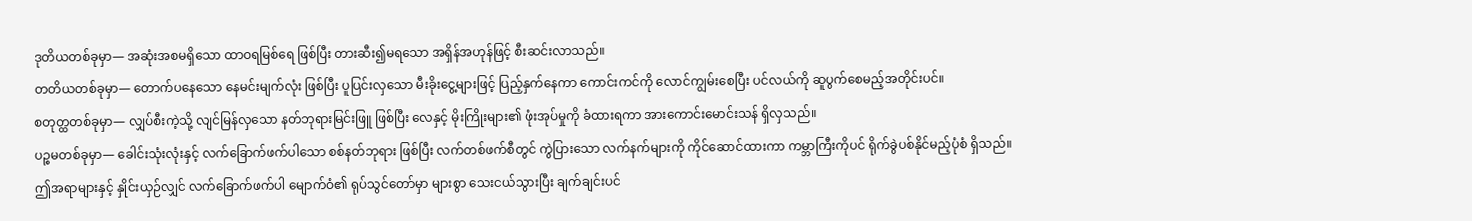ဒုတိယတစ်ခုမှာ— အဆုံးအစမရှိသော ထာဝရမြစ်ရေ ဖြစ်ပြီး တားဆီး၍မရသော အရှိန်အဟုန်ဖြင့် စီးဆင်းလာသည်။
တတိယတစ်ခုမှာ— တောက်ပနေသော နေမင်းမျက်လုံး ဖြစ်ပြီး ပူပြင်းလှသော မီးခိုးငွေ့များဖြင့် ပြည့်နှက်နေကာ ကောင်းကင်ကို လောင်ကျွမ်းစေပြီး ပင်လယ်ကို ဆူပွက်စေမည့်အတိုင်းပင်။
စတုတ္ထတစ်ခုမှာ— လျှပ်စီးကဲ့သို့ လျင်မြန်လှသော နတ်ဘုရားမြင်းဖြူ ဖြစ်ပြီး လေနှင့် မိုးကြိုးများ၏ ဖုံးအုပ်မှုကို ခံထားရကာ အားကောင်းမောင်းသန် ရှိလှသည်။
ပဉ္စမတစ်ခုမှာ— ခေါင်းသုံးလုံးနှင့် လက်ခြောက်ဖက်ပါသော စစ်နတ်ဘုရား ဖြစ်ပြီး လက်တစ်ဖက်စီတွင် ကွဲပြားသော လက်နက်များကို ကိုင်ဆောင်ထားကာ ကမ္ဘာကြီးကိုပင် ရိုက်ခွဲပစ်နိုင်မည့်ပုံစံ ရှိသည်။
ဤအရာများနှင့် နှိုင်းယှဉ်လျှင် လက်ခြောက်ဖက်ပါ မျောက်ဝံ၏ ရုပ်သွင်တော်မှာ များစွာ သေးငယ်သွားပြီး ချက်ချင်းပင်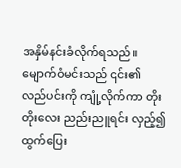အနှိမ်နင်းခံလိုက်ရသည်။
မျောက်ဝံမင်းသည် ၎င်း၏ လည်ပင်းကို ကျုံ့လိုက်ကာ တိုးတိုးလေး ညည်းညူရင်း လှည့်၍ ထွက်ပြေး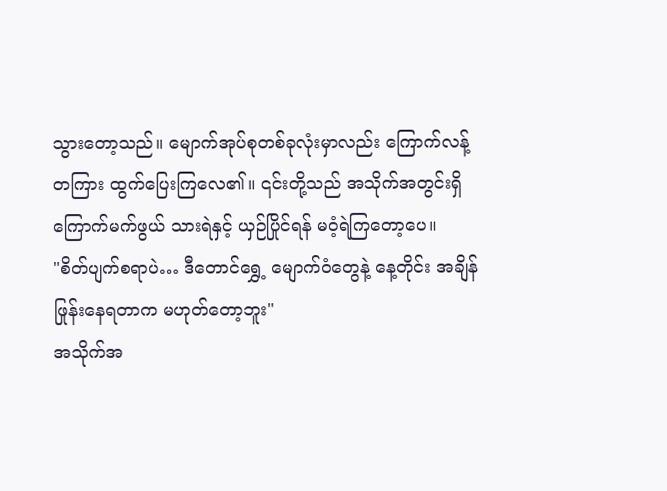သွားတော့သည်။ မျောက်အုပ်စုတစ်ခုလုံးမှာလည်း ကြောက်လန့်တကြား ထွက်ပြေးကြလေ၏။ ၎င်းတို့သည် အသိုက်အတွင်းရှိ ကြောက်မက်ဖွယ် သားရဲနှင့် ယှဉ်ပြိုင်ရန် မဝံ့ရဲကြတော့ပေ။
"စိတ်ပျက်စရာပဲ… ဒီတောင်ရွှေ့ မျောက်ဝံတွေနဲ့ နေ့တိုင်း အချိန်ဖြုန်းနေရတာက မဟုတ်တော့ဘူး"
အသိုက်အ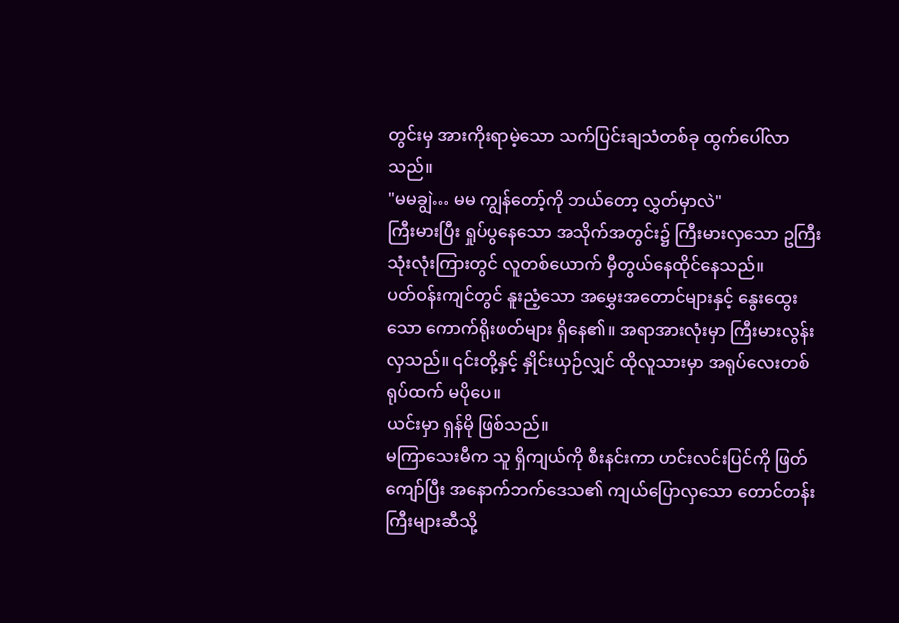တွင်းမှ အားကိုးရာမဲ့သော သက်ပြင်းချသံတစ်ခု ထွက်ပေါ်လာသည်။
"မမချွဲ… မမ ကျွန်တော့်ကို ဘယ်တော့ လွှတ်မှာလဲ"
ကြီးမားပြီး ရှုပ်ပွနေသော အသိုက်အတွင်း၌ ကြီးမားလှသော ဥကြီး သုံးလုံးကြားတွင် လူတစ်ယောက် မှီတွယ်နေထိုင်နေသည်။
ပတ်ဝန်းကျင်တွင် နူးညံ့သော အမွှေးအတောင်များနှင့် နွေးထွေးသော ကောက်ရိုးဖတ်များ ရှိနေ၏။ အရာအားလုံးမှာ ကြီးမားလွန်းလှသည်။ ၎င်းတို့နှင့် နှိုင်းယှဉ်လျှင် ထိုလူသားမှာ အရုပ်လေးတစ်ရုပ်ထက် မပိုပေ။
ယင်းမှာ ရှန်မို ဖြစ်သည်။
မကြာသေးမီက သူ ရှိကျယ်ကို စီးနင်းကာ ဟင်းလင်းပြင်ကို ဖြတ်ကျော်ပြီး အနောက်ဘက်ဒေသ၏ ကျယ်ပြောလှသော တောင်တန်းကြီးများဆီသို့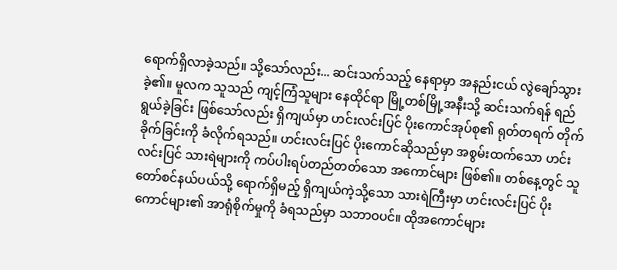ရောက်ရှိလာခဲ့သည်။ သို့သော်လည်း... ဆင်းသက်သည့် နေရာမှာ အနည်းငယ် လွဲချော်သွားခဲ့၏။ မူလက သူသည် ကျင့်ကြံသူများ နေထိုင်ရာ မြို့တစ်မြို့အနီးသို့ ဆင်းသက်ရန် ရည်ရွယ်ခဲ့ခြင်း ဖြစ်သော်လည်း ရှိကျယ်မှာ ဟင်းလင်းပြင် ပိုးကောင်အုပ်စု၏ ရုတ်တရက် တိုက်ခိုက်ခြင်းကို ခံလိုက်ရသည်။ ဟင်းလင်းပြင် ပိုးကောင်ဆိုသည်မှာ အစွမ်းထက်သော ဟင်းလင်းပြင် သားရဲများကို ကပ်ပါးရပ်တည်တတ်သော အကောင်များ ဖြစ်၏။ တစ်နေ့တွင် သူတော်စင်နယ်ပယ်သို့ ရောက်ရှိမည့် ရှိကျယ်ကဲ့သို့သော သားရဲကြီးမှာ ဟင်းလင်းပြင် ပိုးကောင်များ၏ အာရုံစိုက်မှုကို ခံရသည်မှာ သဘာဝပင်။ ထိုအကောင်များ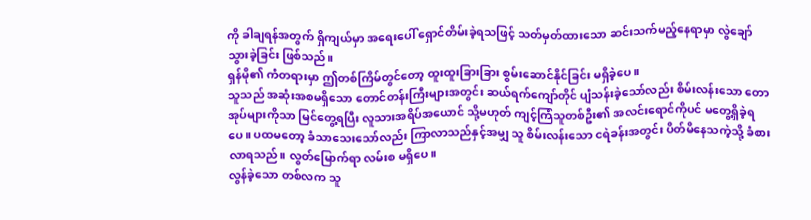ကို ခါချရန်အတွက် ရှိကျယ်မှာ အရေးပေါ် ရှောင်တိမ်းခဲ့ရသဖြင့် သတ်မှတ်ထားသော ဆင်းသက်မည့်နေရာမှာ လွဲချော်သွားခဲ့ခြင်း ဖြစ်သည်။
ရှန်မို၏ ကံတရားမှာ ဤတစ်ကြိမ်တွင်တော့ ထူးထူးခြားခြား စွမ်းဆောင်နိုင်ခြင်း မရှိခဲ့ပေ။
သူသည် အဆုံးအစမရှိသော တောင်တန်းကြီးများအတွင်း ဆယ်ရက်ကျော်တိုင် ပျံသန်းခဲ့သော်လည်း စိမ်းလန်းသော တောအုပ်များကိုသာ မြင်တွေ့ရပြီး လူသားအရိပ်အယောင် သို့မဟုတ် ကျင့်ကြံသူတစ်ဦး၏ အလင်းရောင်ကိုပင် မတွေ့ရှိခဲ့ရပေ။ ပထမတော့ ခံသာသေးသော်လည်း ကြာလာသည်နှင့်အမျှ သူ စိမ်းလန်းသော ငရဲခန်းအတွင်း ပိတ်မိနေသကဲ့သို့ ခံစားလာရသည်။ လွတ်မြောက်ရာ လမ်းစ မရှိပေ။
လွန်ခဲ့သော တစ်လက သူ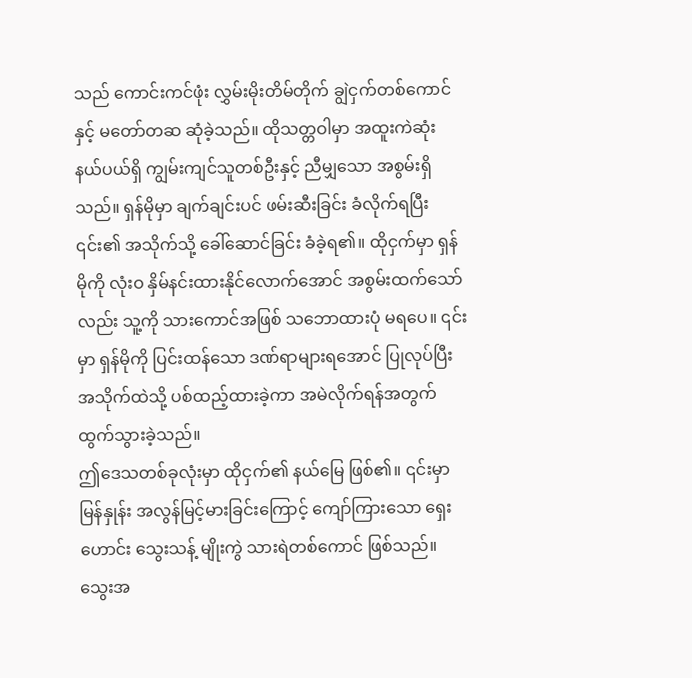သည် ကောင်းကင်ဖုံး လွှမ်းမိုးတိမ်တိုက် ချွဲငှက်တစ်ကောင်နှင့် မတော်တဆ ဆုံခဲ့သည်။ ထိုသတ္တဝါမှာ အထူးကဲဆုံး နယ်ပယ်ရှိ ကျွမ်းကျင်သူတစ်ဦးနှင့် ညီမျှသော အစွမ်းရှိသည်။ ရှန်မိုမှာ ချက်ချင်းပင် ဖမ်းဆီးခြင်း ခံလိုက်ရပြီး ၎င်း၏ အသိုက်သို့ ခေါ်ဆောင်ခြင်း ခံခဲ့ရ၏။ ထိုငှက်မှာ ရှန်မိုကို လုံးဝ နှိမ်နင်းထားနိုင်လောက်အောင် အစွမ်းထက်သော်လည်း သူ့ကို သားကောင်အဖြစ် သဘောထားပုံ မရပေ။ ၎င်းမှာ ရှန်မိုကို ပြင်းထန်သော ဒဏ်ရာများရအောင် ပြုလုပ်ပြီး အသိုက်ထဲသို့ ပစ်ထည့်ထားခဲ့ကာ အမဲလိုက်ရန်အတွက် ထွက်သွားခဲ့သည်။
ဤဒေသတစ်ခုလုံးမှာ ထိုငှက်၏ နယ်မြေ ဖြစ်၏။ ၎င်းမှာ မြန်နှုန်း အလွန်မြင့်မားခြင်းကြောင့် ကျော်ကြားသော ရှေးဟောင်း သွေးသန့် မျိုးကွဲ သားရဲတစ်ကောင် ဖြစ်သည်။ သွေးအ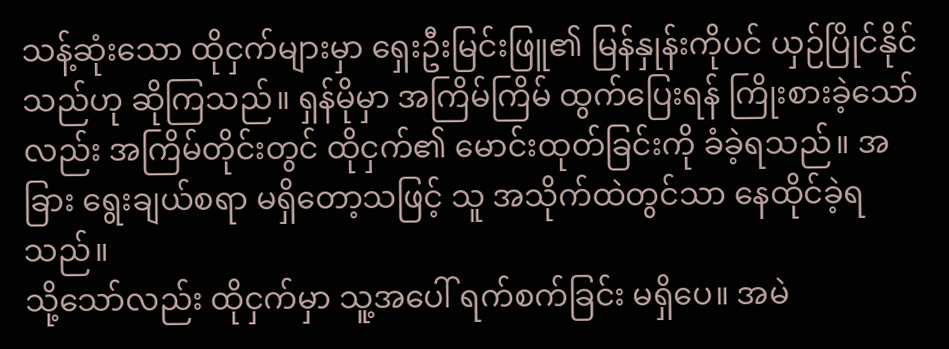သန့်ဆုံးသော ထိုငှက်များမှာ ရှေးဦးမြင်းဖြူ၏ မြန်နှုန်းကိုပင် ယှဉ်ပြိုင်နိုင်သည်ဟု ဆိုကြသည်။ ရှန်မိုမှာ အကြိမ်ကြိမ် ထွက်ပြေးရန် ကြိုးစားခဲ့သော်လည်း အကြိမ်တိုင်းတွင် ထိုငှက်၏ မောင်းထုတ်ခြင်းကို ခံခဲ့ရသည်။ အခြား ရွေးချယ်စရာ မရှိတော့သဖြင့် သူ အသိုက်ထဲတွင်သာ နေထိုင်ခဲ့ရသည်။
သို့သော်လည်း ထိုငှက်မှာ သူ့အပေါ် ရက်စက်ခြင်း မရှိပေ။ အမဲ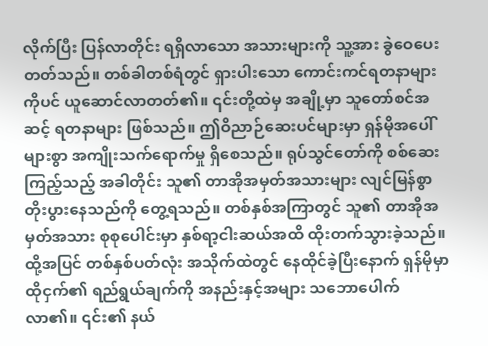လိုက်ပြီး ပြန်လာတိုင်း ရရှိလာသော အသားများကို သူ့အား ခွဲဝေပေးတတ်သည်။ တစ်ခါတစ်ရံတွင် ရှားပါးသော ကောင်းကင်ရတနာများကိုပင် ယူဆောင်လာတတ်၏။ ၎င်းတို့ထဲမှ အချို့မှာ သူတော်စင်အဆင့် ရတနာများ ဖြစ်သည်။ ဤဝိညာဉ်ဆေးပင်များမှာ ရှန်မိုအပေါ် များစွာ အကျိုးသက်ရောက်မှု ရှိစေသည်။ ရုပ်သွင်တော်ကို စစ်ဆေးကြည့်သည့် အခါတိုင်း သူ၏ တာအိုအမှတ်အသားများ လျင်မြန်စွာ တိုးပွားနေသည်ကို တွေ့ရသည်။ တစ်နှစ်အကြာတွင် သူ၏ တာအိုအမှတ်အသား စုစုပေါင်းမှာ နှစ်ရာ့ငါးဆယ်အထိ ထိုးတက်သွားခဲ့သည်။
ထို့အပြင် တစ်နှစ်ပတ်လုံး အသိုက်ထဲတွင် နေထိုင်ခဲ့ပြီးနောက် ရှန်မိုမှာ ထိုငှက်၏ ရည်ရွယ်ချက်ကို အနည်းနှင့်အများ သဘောပေါက်လာ၏။ ၎င်း၏ နယ်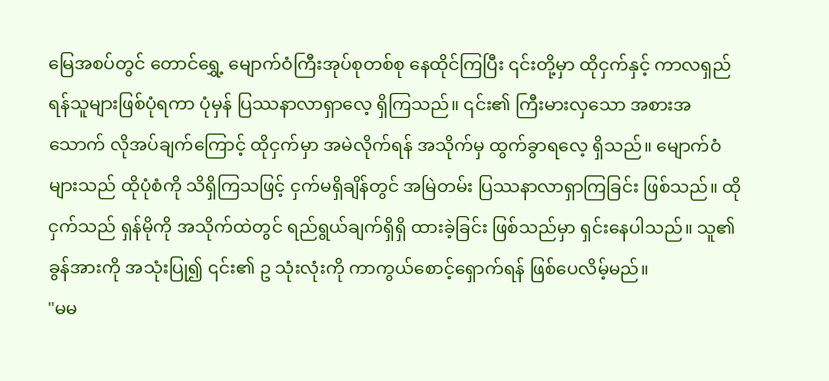မြေအစပ်တွင် တောင်ရွှေ့ မျောက်ဝံကြီးအုပ်စုတစ်စု နေထိုင်ကြပြီး ၎င်းတို့မှာ ထိုငှက်နှင့် ကာလရှည် ရန်သူများဖြစ်ပုံရကာ ပုံမှန် ပြဿနာလာရှာလေ့ ရှိကြသည်။ ၎င်း၏ ကြီးမားလှသော အစားအသောက် လိုအပ်ချက်ကြောင့် ထိုငှက်မှာ အမဲလိုက်ရန် အသိုက်မှ ထွက်ခွာရလေ့ ရှိသည်။ မျောက်ဝံများသည် ထိုပုံစံကို သိရှိကြသဖြင့် ငှက်မရှိချိန်တွင် အမြဲတမ်း ပြဿနာလာရှာကြခြင်း ဖြစ်သည်။ ထိုငှက်သည် ရှန်မိုကို အသိုက်ထဲတွင် ရည်ရွယ်ချက်ရှိရှိ ထားခဲ့ခြင်း ဖြစ်သည်မှာ ရှင်းနေပါသည်။ သူ၏ ခွန်အားကို အသုံးပြု၍ ၎င်း၏ ဥ သုံးလုံးကို ကာကွယ်စောင့်ရှောက်ရန် ဖြစ်ပေလိမ့်မည်။
"မမ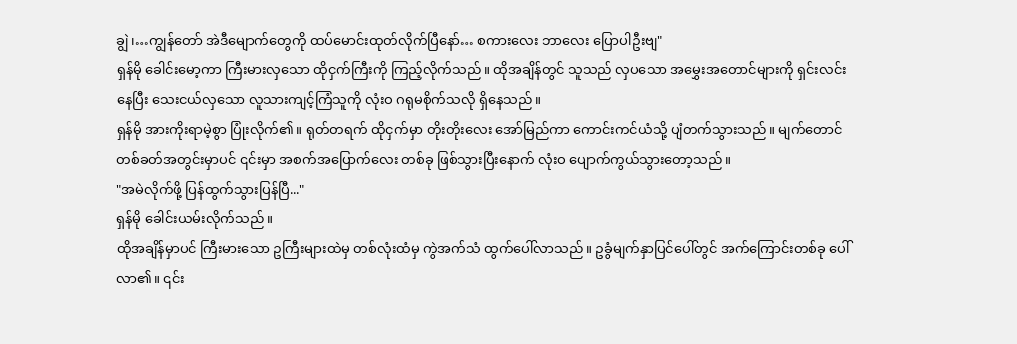ချွဲ၊…ကျွန်တော် အဲဒီမျောက်တွေကို ထပ်မောင်းထုတ်လိုက်ပြီနော်… စကားလေး ဘာလေး ပြောပါဦးဗျ"
ရှန်မို ခေါင်းမော့ကာ ကြီးမားလှသော ထိုငှက်ကြီးကို ကြည့်လိုက်သည်။ ထိုအချိန်တွင် သူသည် လှပသော အမွှေးအတောင်များကို ရှင်းလင်းနေပြီး သေးငယ်လှသော လူသားကျင့်ကြံသူကို လုံးဝ ဂရုမစိုက်သလို ရှိနေသည်။
ရှန်မို အားကိုးရာမဲ့စွာ ပြုံးလိုက်၏။ ရုတ်တရက် ထိုငှက်မှာ တိုးတိုးလေး အော်မြည်ကာ ကောင်းကင်ယံသို့ ပျံတက်သွားသည်။ မျက်တောင်တစ်ခတ်အတွင်းမှာပင် ၎င်းမှာ အစက်အပြောက်လေး တစ်ခု ဖြစ်သွားပြီးနောက် လုံးဝ ပျောက်ကွယ်သွားတော့သည်။
"အမဲလိုက်ဖို့ ပြန်ထွက်သွားပြန်ပြီ..."
ရှန်မို ခေါင်းယမ်းလိုက်သည်။
ထိုအချိန်မှာပင် ကြီးမားသော ဥကြီးများထဲမှ တစ်လုံးထံမှ ကွဲအက်သံ ထွက်ပေါ်လာသည်။ ဥခွံမျက်နှာပြင်ပေါ်တွင် အက်ကြောင်းတစ်ခု ပေါ်လာ၏။ ၎င်း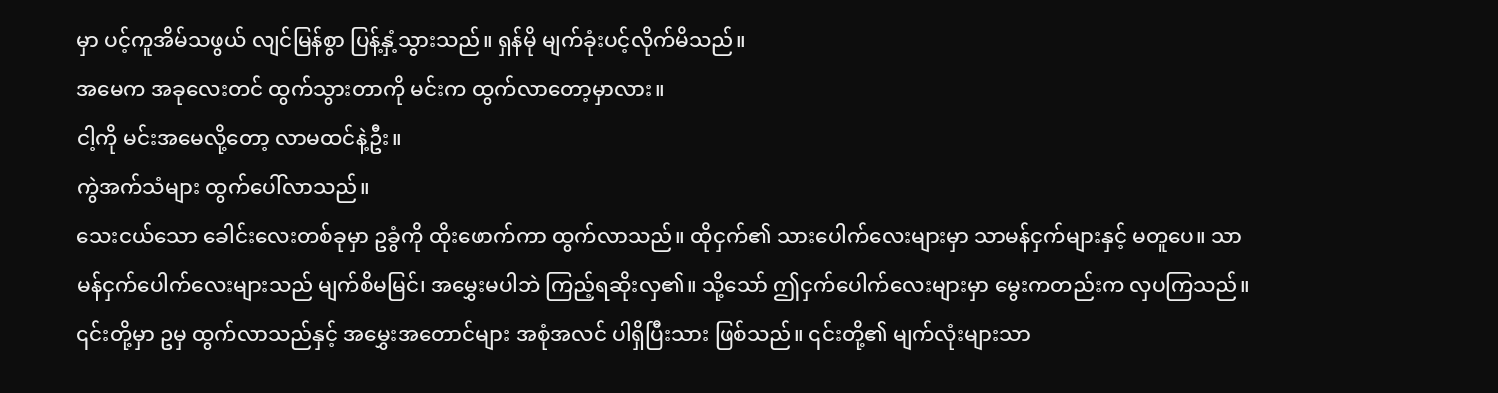မှာ ပင့်ကူအိမ်သဖွယ် လျင်မြန်စွာ ပြန့်နှံ့သွားသည်။ ရှန်မို မျက်ခုံးပင့်လိုက်မိသည်။
အမေက အခုလေးတင် ထွက်သွားတာကို မင်းက ထွက်လာတော့မှာလား။
ငါ့ကို မင်းအမေလို့တော့ လာမထင်နဲ့ဦး။
ကွဲအက်သံများ ထွက်ပေါ်လာသည်။
သေးငယ်သော ခေါင်းလေးတစ်ခုမှာ ဥခွံကို ထိုးဖောက်ကာ ထွက်လာသည်။ ထိုငှက်၏ သားပေါက်လေးများမှာ သာမန်ငှက်များနှင့် မတူပေ။ သာမန်ငှက်ပေါက်လေးများသည် မျက်စိမမြင်၊ အမွှေးမပါဘဲ ကြည့်ရဆိုးလှ၏။ သို့သော် ဤငှက်ပေါက်လေးများမှာ မွေးကတည်းက လှပကြသည်။ ၎င်းတို့မှာ ဥမှ ထွက်လာသည်နှင့် အမွှေးအတောင်များ အစုံအလင် ပါရှိပြီးသား ဖြစ်သည်။ ၎င်းတို့၏ မျက်လုံးများသာ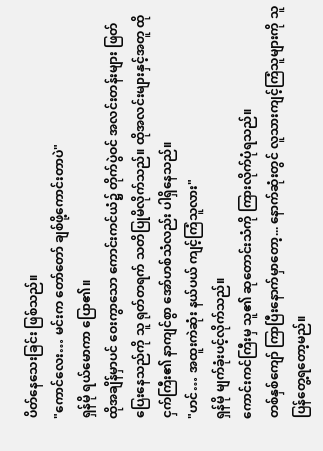ပိတ်နေသေးခြင်း ဖြစ်သည်။
"ကောင်လေး… မင်းက တော်တော် ချစ်ဖို့ကောင်းတာပဲ"
ရှန်မို ရယ်မောကာ ပြော၏။
ထိုအချိန်မှာပင် ဝေးကွာသော ကောင်းကင်ယံ၌ တိုက်ပွဲဝင် အလင်းတန်းများ ဖြတ်ပြေးနေသည်ကို သူ ရုတ်တရက် သတိပြုမိလိုက်သည်။ ထိုအလင်းများနှင့်အတူ ထိုငှက်ကြီး၏ နာကျင်စွာ အော်ဟစ်သံလည်း ပါရှိနေသည်။
"ဟင်… အထူးကဲဆုံး နယ်ပယ် ကျင့်ကြံသူလား"
ရှန်မို မျက်ခုံးပင့်လိုက်သည်။
ကောင်းကင်ကြီးမှ သူ၏ ဆုတောင်းသံကို ကြားလိုက်ပုံရသည်။
တစ်နှစ်ကျော် ကြာပြီးနောက်မှာတော့... နောက်ဆုံးတွင် လူသားကျင့်ကြံသူများကို သူ ပြန်တွေ့ရတော့မည်။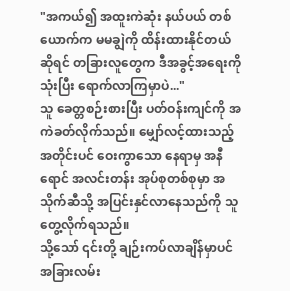"အကယ်၍ အထူးကဲဆုံး နယ်ပယ် တစ်ယောက်က မမချွဲကို ထိန်းထားနိုင်တယ်ဆိုရင် တခြားလူတွေက ဒီအခွင့်အရေးကို သုံးပြီး ရောက်လာကြမှာပဲ..."
သူ ခေတ္တစဉ်းစားပြီး ပတ်ဝန်းကျင်ကို အကဲခတ်လိုက်သည်။ မျှော်လင့်ထားသည့်အတိုင်းပင် ဝေးကွာသော နေရာမှ အနီရောင် အလင်းတန်း အုပ်စုတစ်စုမှာ အသိုက်ဆီသို့ အပြင်းနှင်လာနေသည်ကို သူ တွေ့လိုက်ရသည်။
သို့သော် ၎င်းတို့ ချဉ်းကပ်လာချိန်မှာပင် အခြားလမ်း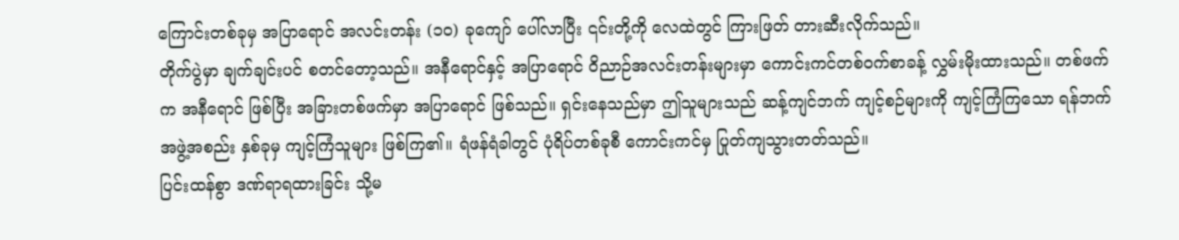ကြောင်းတစ်ခုမှ အပြာရောင် အလင်းတန်း (၁၀) ခုကျော် ပေါ်လာပြီး ၎င်းတို့ကို လေထဲတွင် ကြားဖြတ် တားဆီးလိုက်သည်။
တိုက်ပွဲမှာ ချက်ချင်းပင် စတင်တော့သည်။ အနီရောင်နှင့် အပြာရောင် ဝိညာဉ်အလင်းတန်းများမှာ ကောင်းကင်တစ်ဝက်စာခန့် လွှမ်းမိုးထားသည်။ တစ်ဖက်က အနီရောင် ဖြစ်ပြီး အခြားတစ်ဖက်မှာ အပြာရောင် ဖြစ်သည်။ ရှင်းနေသည်မှာ ဤသူများသည် ဆန့်ကျင်ဘက် ကျင့်စဉ်များကို ကျင့်ကြံကြသော ရန်ဘက် အဖွဲ့အစည်း နှစ်ခုမှ ကျင့်ကြံသူများ ဖြစ်ကြ၏။ ရံဖန်ရံခါတွင် ပုံရိပ်တစ်ခုစီ ကောင်းကင်မှ ပြုတ်ကျသွားတတ်သည်။
ပြင်းထန်စွာ ဒဏ်ရာရထားခြင်း သို့မ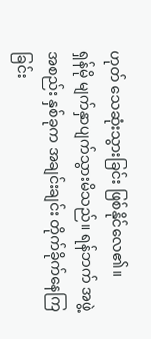ဟုတ် သေဆုံးသွားခြင်း ဖြစ်နိုင်လေ၏။
ရှန်မို မျက်နှာပျက်သွားမိသည်။ ရန်ဘက် အဖွဲ့အစည်း နှစ်ခုက အချင်းချင်း တိုက်ခိုက်နေကြခြင်း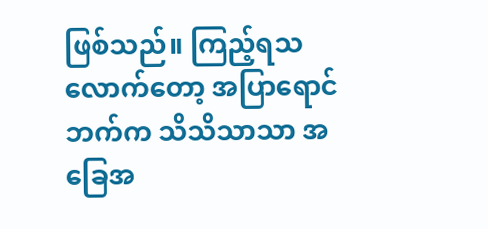ဖြစ်သည်။ ကြည့်ရသလောက်တော့ အပြာရောင်ဘက်က သိသိသာသာ အခြေအ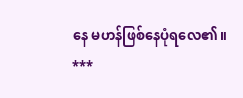နေ မဟန်ဖြစ်နေပုံရလေ၏။
***